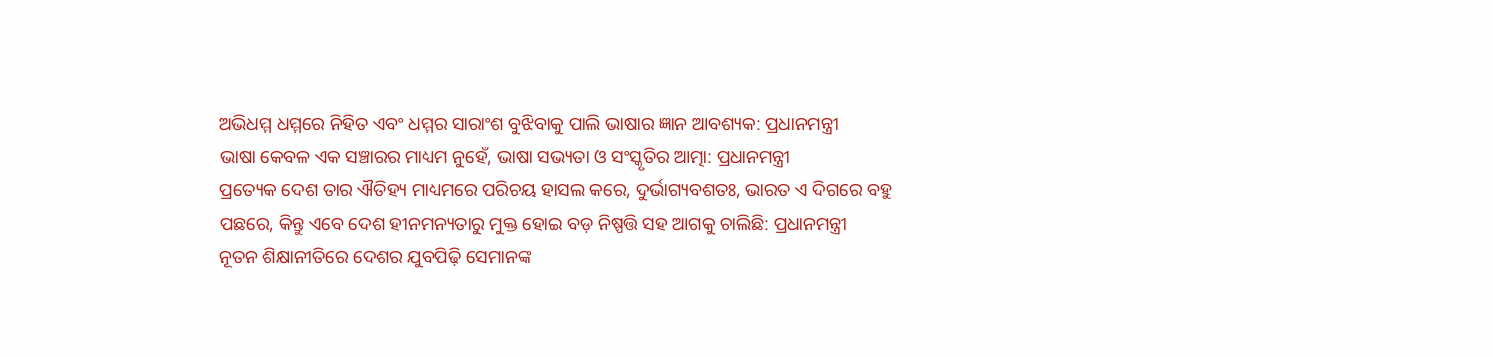ଅଭିଧମ୍ମ ଧମ୍ମରେ ନିହିତ ଏବଂ ଧମ୍ମର ସାରାଂଶ ବୁଝିବାକୁ ପାଲି ଭାଷାର ଜ୍ଞାନ ଆବଶ୍ୟକ: ପ୍ରଧାନମନ୍ତ୍ରୀ
ଭାଷା କେବଳ ଏକ ସଞ୍ଚାରର ମାଧ୍ୟମ ନୁହେଁ, ଭାଷା ସଭ୍ୟତା ଓ ସଂସ୍କୃତିର ଆତ୍ମା: ପ୍ରଧାନମନ୍ତ୍ରୀ
ପ୍ରତ୍ୟେକ ଦେଶ ତାର ଐତିହ୍ୟ ମାଧ୍ୟମରେ ପରିଚୟ ହାସଲ କରେ, ଦୁର୍ଭାଗ୍ୟବଶତଃ, ଭାରତ ଏ ଦିଗରେ ବହୁ ପଛରେ, କିନ୍ତୁ ଏବେ ଦେଶ ହୀନମନ୍ୟତାରୁ ମୁକ୍ତ ହୋଇ ବଡ଼ ନିଷ୍ପତ୍ତି ସହ ଆଗକୁ ଚାଲିଛି: ପ୍ରଧାନମନ୍ତ୍ରୀ
ନୂତନ ଶିକ୍ଷାନୀତିରେ ଦେଶର ଯୁବପିଢ଼ି ସେମାନଙ୍କ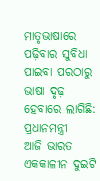ମାତୃଭାଷାରେ ପଢ଼ିବାର ସୁବିଧା ପାଇବା ପରଠାରୁ ଭାଷା ଦୃଢ଼ ହେବାରେ ଲାଗିଛି: ପ୍ରଧାନମନ୍ତ୍ରୀ
ଆଜି ଭାରତ ଏକକାଳୀନ ଦୁଇଟି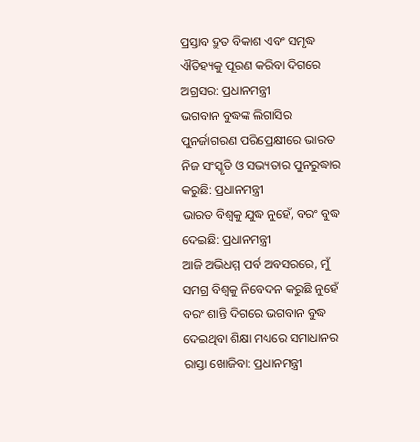ପ୍ରସ୍ତାବ ଦ୍ରୁତ ବିକାଶ ଏବଂ ସମୃଦ୍ଧ ଐତିହ୍ୟକୁ ପୂରଣ କରିବା ଦିଗରେ ଅଗ୍ରସର: ପ୍ରଧାନମନ୍ତ୍ରୀ
ଭଗବାନ ବୁଦ୍ଧଙ୍କ ଲିଗାସିର ପୁନର୍ଜାଗରଣ ପରିପ୍ରେକ୍ଷୀରେ ଭାରତ ନିଜ ସଂସ୍କୃତି ଓ ସଭ୍ୟତାର ପୁନରୁଦ୍ଧାର କରୁଛି: ପ୍ରଧାନମନ୍ତ୍ରୀ
ଭାରତ ବିଶ୍ୱକୁ ଯୁଦ୍ଧ ନୁହେଁ, ବରଂ ବୁଦ୍ଧ ଦେଇଛି: ପ୍ରଧାନମନ୍ତ୍ରୀ
ଆଜି ଅଭିଧମ୍ମ ପର୍ବ ଅବସରରେ, ମୁଁ ସମଗ୍ର ବିଶ୍ୱକୁ ନିବେଦନ କରୁଛି ନୁହେଁ ବରଂ ଶାନ୍ତି ଦିଗରେ ଭଗବାନ ବୁଦ୍ଧ ଦେଇଥିବା ଶିକ୍ଷା ମଧ୍ୟରେ ସମାଧାନର ରାସ୍ତା ଖୋଜିବା: ପ୍ରଧାନମନ୍ତ୍ରୀ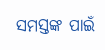ସମସ୍ତଙ୍କ ପାଇଁ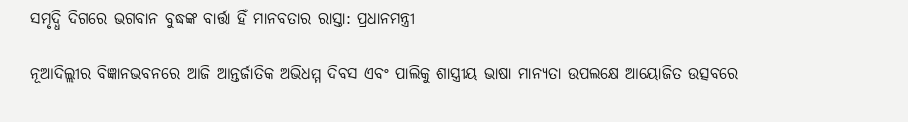ସମୃଦ୍ଧି ଦିଗରେ ଭଗବାନ ବୁଦ୍ଧଙ୍କ ବାର୍ତ୍ତା ହିଁ ମାନବତାର ରାସ୍ତା: ପ୍ରଧାନମନ୍ତ୍ରୀ

ନୂଆଦିଲ୍ଲୀର ବିଜ୍ଞାନଭବନରେ ଆଜି ଆନ୍ତର୍ଜାତିକ ଅଭିଧମ୍ମ ଦିବସ ଏବଂ ପାଲିକୁ ଶାସ୍ତ୍ରୀୟ ଭାଷା ମାନ୍ୟତା ଉପଲକ୍ଷେ ଆୟୋଜିତ ଉତ୍ସବରେ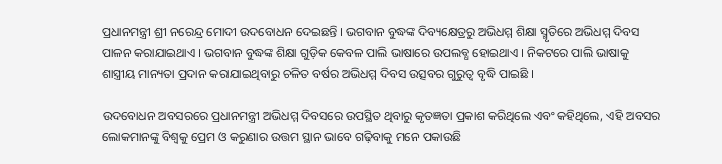ପ୍ରଧାନମନ୍ତ୍ରୀ ଶ୍ରୀ ନରେନ୍ଦ୍ର ମୋଦୀ ଉଦବୋଧନ ଦେଇଛନ୍ତି । ଭଗବାନ ବୁଦ୍ଧଙ୍କ ଦିବ୍ୟକ୍ଷେତ୍ରରୁ ଅଭିଧମ୍ମ ଶିକ୍ଷା ସ୍ମୃତିରେ ଅଭିଧମ୍ମ ଦିବସ ପାଳନ କରାଯାଇଥାଏ । ଭଗବାନ ବୁଦ୍ଧଙ୍କ ଶିକ୍ଷା ଗୁଡ଼ିକ କେବଳ ପାଲି ଭାଷାରେ ଉପଲବ୍ଧ ହୋଇଥାଏ । ନିକଟରେ ପାଲି ଭାଷାକୁ ଶାସ୍ତ୍ରୀୟ ମାନ୍ୟତା ପ୍ରଦାନ କରାଯାଇଥିବାରୁ ଚଳିତ ବର୍ଷର ଅଭିଧମ୍ମ ଦିବସ ଉତ୍ସବର ଗୁରୁତ୍ୱ ବୃଦ୍ଧି ପାଇଛି ।

ଉଦବୋଧନ ଅବସରରେ ପ୍ରଧାନମନ୍ତ୍ରୀ ଅଭିଧମ୍ମ ଦିବସରେ ଉପସ୍ଥିତ ଥିବାରୁ କୃତଜ୍ଞତା ପ୍ରକାଶ କରିଥିଲେ ଏବଂ କହିଥିଲେ, ଏହି ଅବସର ଲୋକମାନଙ୍କୁ ବିଶ୍ୱକୁ ପ୍ରେମ ଓ କରୁଣାର ଉତ୍ତମ ସ୍ଥାନ ଭାବେ ଗଢ଼ିବାକୁ ମନେ ପକାଉଛି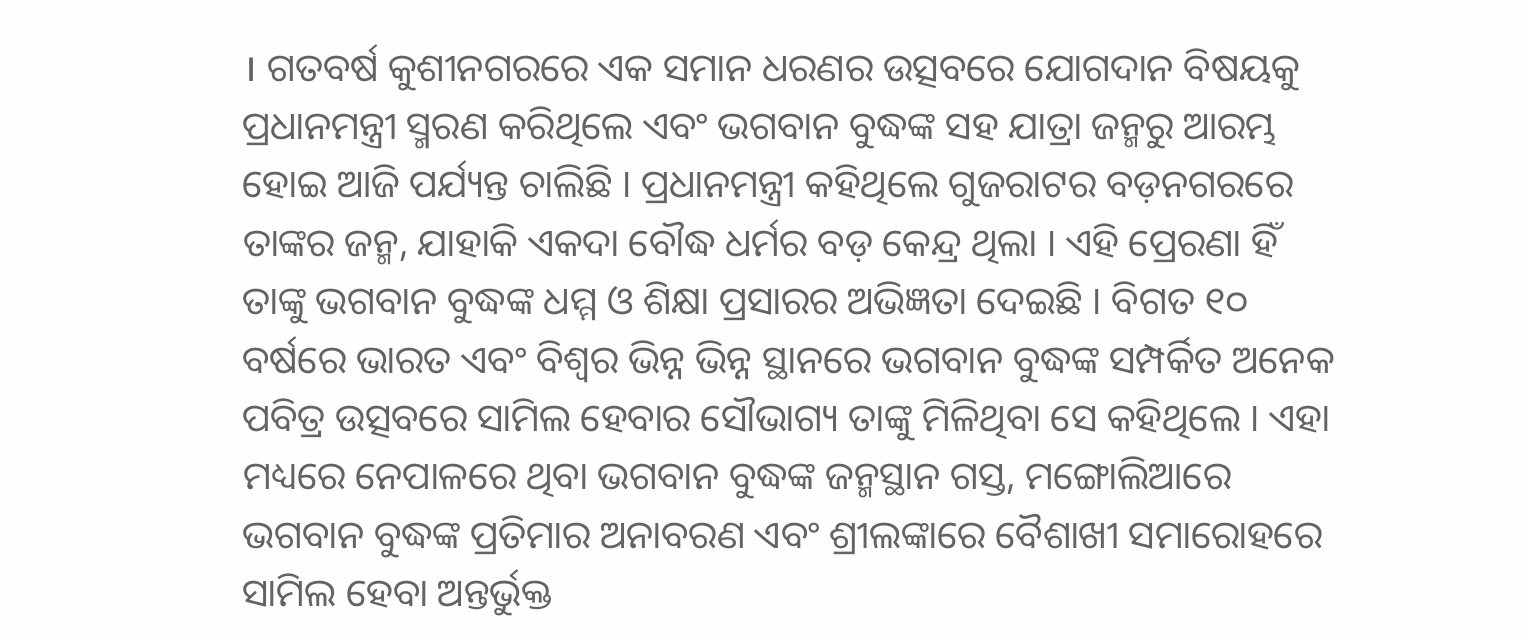। ଗତବର୍ଷ କୁଶୀନଗରରେ ଏକ ସମାନ ଧରଣର ଉତ୍ସବରେ ଯୋଗଦାନ ବିଷୟକୁ ପ୍ରଧାନମନ୍ତ୍ରୀ ସ୍ମରଣ କରିଥିଲେ ଏବଂ ଭଗବାନ ବୁଦ୍ଧଙ୍କ ସହ ଯାତ୍ରା ଜନ୍ମରୁ ଆରମ୍ଭ ହୋଇ ଆଜି ପର୍ଯ୍ୟନ୍ତ ଚାଲିଛି । ପ୍ରଧାନମନ୍ତ୍ରୀ କହିଥିଲେ ଗୁଜରାଟର ବଡ଼ନଗରରେ ତାଙ୍କର ଜନ୍ମ, ଯାହାକି ଏକଦା ବୌଦ୍ଧ ଧର୍ମର ବଡ଼ କେନ୍ଦ୍ର ଥିଲା । ଏହି ପ୍ରେରଣା ହିଁ ତାଙ୍କୁ ଭଗବାନ ବୁଦ୍ଧଙ୍କ ଧମ୍ମ ଓ ଶିକ୍ଷା ପ୍ରସାରର ଅଭିଜ୍ଞତା ଦେଇଛି । ବିଗତ ୧୦ ବର୍ଷରେ ଭାରତ ଏବଂ ବିଶ୍ୱର ଭିନ୍ନ ଭିନ୍ନ ସ୍ଥାନରେ ଭଗବାନ ବୁଦ୍ଧଙ୍କ ସମ୍ପର୍କିତ ଅନେକ ପବିତ୍ର ଉତ୍ସବରେ ସାମିଲ ହେବାର ସୌଭାଗ୍ୟ ତାଙ୍କୁ ମିଳିଥିବା ସେ କହିଥିଲେ । ଏହା ମଧ୍ୟରେ ନେପାଳରେ ଥିବା ଭଗବାନ ବୁଦ୍ଧଙ୍କ ଜନ୍ମସ୍ଥାନ ଗସ୍ତ, ମଙ୍ଗୋଲିଆରେ ଭଗବାନ ବୁଦ୍ଧଙ୍କ ପ୍ରତିମାର ଅନାବରଣ ଏବଂ ଶ୍ରୀଲଙ୍କାରେ ବୈଶାଖୀ ସମାରୋହରେ ସାମିଲ ହେବା ଅନ୍ତର୍ଭୁକ୍ତ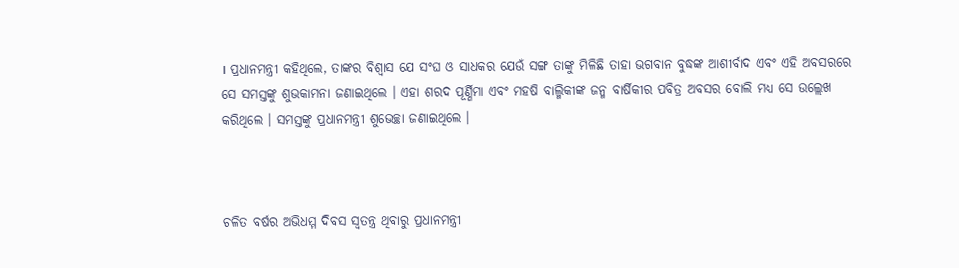। ପ୍ରଧାନମନ୍ତ୍ରୀ କହିଥିଲେ, ତାଙ୍କର ବିଶ୍ୱାସ ଯେ ସଂଘ ଓ ସାଧକର ଯେଉଁ ସଙ୍ଗ ତାଙ୍କୁ ମିଳିଛି ତାହା ଭଗବାନ ବୁଦ୍ଧଙ୍କ ଆଶୀର୍ବାଦ ଏବଂ ଏହି ଅବସରରେ ସେ ସମସ୍ତଙ୍କୁ ଶୁଭକାମନା ଜଣାଇଥିଲେ । ଏହା ଶରଦ ପୂର୍ଣ୍ଣିମା ଏବଂ ମହଷି ବାଲ୍ମିକୀଙ୍କ ଜନ୍ମ ବାର୍ଷିକୀର ପବିତ୍ର ଅବସର ବୋଲି ମଧ୍ୟ ସେ ଉଲ୍ଲେଖ କରିଥିଲେ । ସମସ୍ତଙ୍କୁ ପ୍ରଧାନମନ୍ତ୍ରୀ ଶୁଭେଚ୍ଛା ଜଣାଇଥିଲେ ।



ଚଳିତ ବର୍ଷର ଅଭିଧମ୍ମ ଦିବସ ସ୍ୱତନ୍ତ୍ର ଥିବାରୁ ପ୍ରଧାନମନ୍ତ୍ରୀ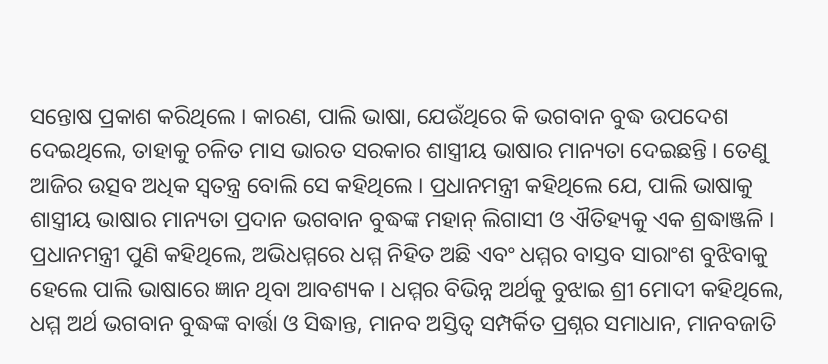ସନ୍ତୋଷ ପ୍ରକାଶ କରିଥିଲେ । କାରଣ, ପାଲି ଭାଷା, ଯେଉଁଥିରେ କି ଭଗବାନ ବୁଦ୍ଧ ଉପଦେଶ ଦେଇଥିଲେ, ତାହାକୁ ଚଳିତ ମାସ ଭାରତ ସରକାର ଶାସ୍ତ୍ରୀୟ ଭାଷାର ମାନ୍ୟତା ଦେଇଛନ୍ତି । ତେଣୁ ଆଜିର ଉତ୍ସବ ଅଧିକ ସ୍ୱତନ୍ତ୍ର ବୋଲି ସେ କହିଥିଲେ । ପ୍ରଧାନମନ୍ତ୍ରୀ କହିଥିଲେ ଯେ, ପାଲି ଭାଷାକୁ ଶାସ୍ତ୍ରୀୟ ଭାଷାର ମାନ୍ୟତା ପ୍ରଦାନ ଭଗବାନ ବୁଦ୍ଧଙ୍କ ମହାନ୍ ଲିଗାସୀ ଓ ଐତିହ୍ୟକୁ ଏକ ଶ୍ରଦ୍ଧାଞ୍ଜଳି । ପ୍ରଧାନମନ୍ତ୍ରୀ ପୁଣି କହିଥିଲେ, ଅଭିଧମ୍ମରେ ଧମ୍ମ ନିହିତ ଅଛି ଏବଂ ଧମ୍ମର ବାସ୍ତବ ସାରାଂଶ ବୁଝିବାକୁ ହେଲେ ପାଲି ଭାଷାରେ ଜ୍ଞାନ ଥିବା ଆବଶ୍ୟକ । ଧମ୍ମର ବିଭିନ୍ନ ଅର୍ଥକୁ ବୁଝାଇ ଶ୍ରୀ ମୋଦୀ କହିଥିଲେ, ଧମ୍ମ ଅର୍ଥ ଭଗବାନ ବୁଦ୍ଧଙ୍କ ବାର୍ତ୍ତା ଓ ସିଦ୍ଧାନ୍ତ, ମାନବ ଅସ୍ତିତ୍ୱ ସମ୍ପର୍କିତ ପ୍ରଶ୍ନର ସମାଧାନ, ମାନବଜାତି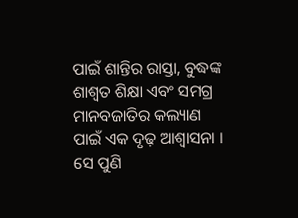ପାଇଁ ଶାନ୍ତିର ରାସ୍ତା, ବୁଦ୍ଧଙ୍କ ଶାଶ୍ୱତ ଶିକ୍ଷା ଏବଂ ସମଗ୍ର ମାନବଜାତିର କଲ୍ୟାଣ ପାଇଁ ଏକ ଦୃଢ଼ ଆଶ୍ୱାସନା । ସେ ପୁଣି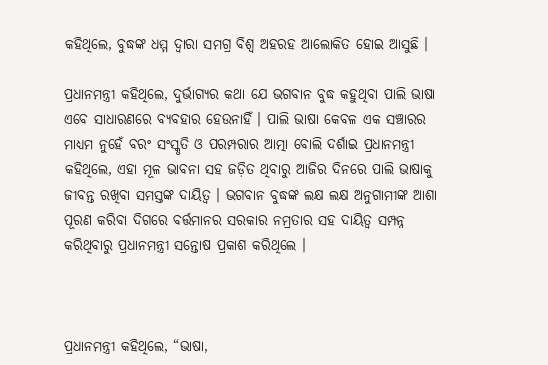କହିଥିଲେ, ବୁଦ୍ଧଙ୍କ ଧମ୍ମ ଦ୍ୱାରା ସମଗ୍ର ବିଶ୍ୱ ଅହରହ ଆଲୋକିତ ହୋଇ ଆସୁଛି ।

ପ୍ରଧାନମନ୍ତ୍ରୀ କହିଥିଲେ, ଦୁର୍ଭାଗ୍ୟର କଥା ଯେ ଭଗବାନ ବୁଦ୍ଧ କହୁଥିବା ପାଲି ଭାଷା ଏବେ ସାଧାରଣରେ ବ୍ୟବହାର ହେଉନାହିଁ । ପାଲି ଭାଷା କେବଳ ଏକ ସଞ୍ଚାରର ମାଧ୍ୟମ ନୁହେଁ ବରଂ ସଂସ୍କୃତି ଓ ପରମ୍ପରାର ଆତ୍ମା ବୋଲି ଦର୍ଶାଇ ପ୍ରଧାନମନ୍ତ୍ରୀ କହିଥିଲେ, ଏହା ମୂଳ ଭାବନା ସହ ଜଡ଼ିତ ଥିବାରୁ ଆଜିର ଦିନରେ ପାଲି ଭାଷାକୁ ଜୀବନ୍ତ ରଖିବା ସମସ୍ତଙ୍କ ଦାୟିତ୍ୱ । ଭଗବାନ ବୁଦ୍ଧଙ୍କ ଲକ୍ଷ ଲକ୍ଷ ଅନୁଗାମୀଙ୍କ ଆଶା ପୂରଣ କରିବା ଦିଗରେ ବର୍ତ୍ତମାନର ସରକାର ନମ୍ରତାର ସହ ଦାୟିତ୍ୱ ସମ୍ପନ୍ନ କରିଥିବାରୁ ପ୍ରଧାନମନ୍ତ୍ରୀ ସନ୍ତୋଷ ପ୍ରକାଶ କରିଥିଲେ ।



ପ୍ରଧାନମନ୍ତ୍ରୀ କହିଥିଲେ, “ଭାଷା,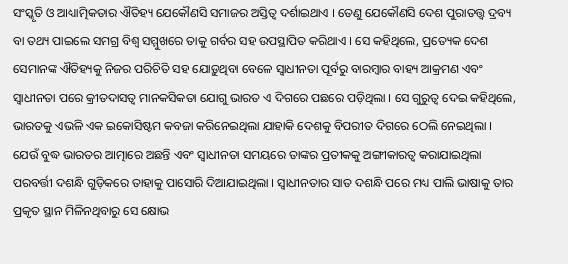ସଂସ୍କୃତି ଓ ଆଧ୍ୟାତ୍ମିକତାର ଐତିହ୍ୟ ଯେକୌଣସି ସମାଜର ଅସ୍ତିତ୍ୱ ଦର୍ଶାଇଥାଏ । ତେଣୁ ଯେକୌଣସି ଦେଶ ପୁରାତତ୍ତ୍ୱ ଦ୍ରବ୍ୟ ବା ତଥ୍ୟ ପାଇଲେ ସମଗ୍ର ବିଶ୍ୱ ସମ୍ମୁଖରେ ତାକୁ ଗର୍ବର ସହ ଉପସ୍ଥାପିତ କରିଥାଏ । ସେ କହିଥିଲେ, ପ୍ରତ୍ୟେକ ଦେଶ ସେମାନଙ୍କ ଐତିହ୍ୟକୁ ନିଜର ପରିଚିତି ସହ ଯୋଡ଼ୁଥିବା ବେଳେ ସ୍ୱାଧୀନତା ପୂର୍ବରୁ ବାରମ୍ବାର ବାହ୍ୟ ଆକ୍ରମଣ ଏବଂ ସ୍ୱାଧୀନତା ପରେ କ୍ରୀତଦାସତ୍ୱ ମାନକସିକତା ଯୋଗୁ ଭାରତ ଏ ଦିଗରେ ପଛରେ ପଡ଼ିଥିଲା । ସେ ଗୁରୁତ୍ୱ ଦେଇ କହିଥିଲେ, ଭାରତକୁ ଏଭଳି ଏକ ଇକୋସିଷ୍ଟମ କବଜା କରିନେଇଥିଲା ଯାହାକି ଦେଶକୁ ବିପରୀତ ଦିଗରେ ଠେଲି ନେଇଥିଲା । ଯେଉଁ ବୁଦ୍ଧ ଭାରତର ଆତ୍ମାରେ ଅଛନ୍ତି ଏବଂ ସ୍ୱାଧୀନତା ସମୟରେ ତାଙ୍କର ପ୍ରତୀକକୁ ଅଙ୍ଗୀକାରତ୍ୱ କରାଯାଇଥିଲା ପରବର୍ତ୍ତୀ ଦଶନ୍ଧି ଗୁଡ଼ିକରେ ତାହାକୁ ପାସୋରି ଦିଆଯାଇଥିଲା । ସ୍ୱାଧୀନତାର ସାତ ଦଶନ୍ଧି ପରେ ମଧ୍ୟ ପାଲି ଭାଷାକୁ ତାର ପ୍ରକୃତ ସ୍ଥାନ ମିଳିନଥିବାରୁ ସେ କ୍ଷୋଭ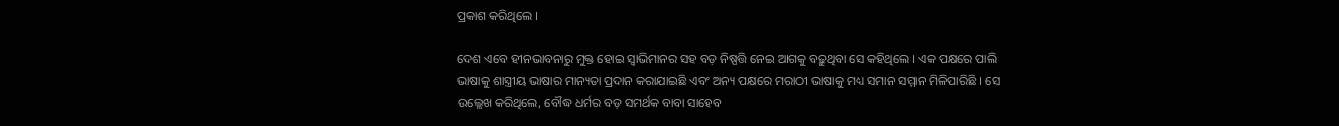ପ୍ରକାଶ କରିଥିଲେ ।

ଦେଶ ଏବେ ହୀନଭାବନାରୁ ମୁକ୍ତ ହୋଇ ସ୍ୱାଭିମାନର ସହ ବଡ଼ ନିଷ୍ପତ୍ତି ନେଇ ଆଗକୁ ବଢ଼ୁଥିବା ସେ କହିଥିଲେ । ଏକ ପକ୍ଷରେ ପାଲି ଭାଷାକୁ ଶାସ୍ତ୍ରୀୟ ଭାଷାର ମାନ୍ୟତା ପ୍ରଦାନ କରାଯାଇଛି ଏବଂ ଅନ୍ୟ ପକ୍ଷରେ ମରାଠୀ ଭାଷାକୁ ମଧ୍ୟ ସମାନ ସମ୍ମାନ ମିଳିପାରିଛି । ସେ ଉଲ୍ଲେଖ କରିଥିଲେ, ବୌଦ୍ଧ ଧର୍ମର ବଡ଼ ସମର୍ଥକ ବାବା ସାହେବ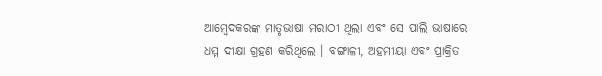ଆମ୍ବେଦକରଙ୍କ ମାତୃଭାଷା ମରାଠୀ ଥିଲା ଏବଂ ସେ ପାଲି ଭାଷାରେ ଧମ୍ମ ଦୀକ୍ଷା ଗ୍ରହଣ କରିଥିଲେ । ବଙ୍ଗାଳୀ, ଅହମୀୟା ଏବଂ ପ୍ରାକ୍ରିତ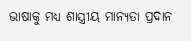ଭାଷାକୁ ମଧ୍ୟ ଶାସ୍ତ୍ରୀୟ ମାନ୍ୟତା ପ୍ରଦାନ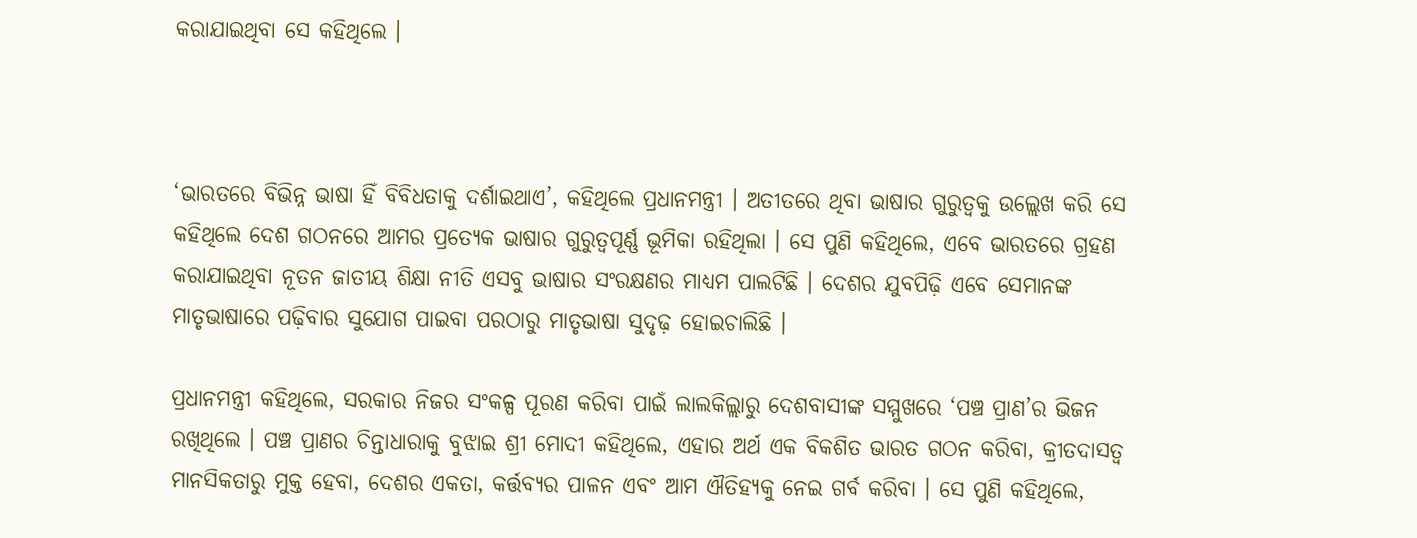କରାଯାଇଥିବା ସେ କହିଥିଲେ ।



‘ଭାରତରେ ବିଭିନ୍ନ ଭାଷା ହିଁ ବିବିଧତାକୁ ଦର୍ଶାଇଥାଏ’, କହିଥିଲେ ପ୍ରଧାନମନ୍ତ୍ରୀ । ଅତୀତରେ ଥିବା ଭାଷାର ଗୁରୁତ୍ୱକୁ ଉଲ୍ଲେଖ କରି ସେ କହିଥିଲେ ଦେଶ ଗଠନରେ ଆମର ପ୍ରତ୍ୟେକ ଭାଷାର ଗୁରୁତ୍ୱପୂର୍ଣ୍ଣ ଭୂମିକା ରହିଥିଲା । ସେ ପୁଣି କହିଥିଲେ, ଏବେ ଭାରତରେ ଗ୍ରହଣ କରାଯାଇଥିବା ନୂତନ ଜାତୀୟ ଶିକ୍ଷା ନୀତି ଏସବୁ ଭାଷାର ସଂରକ୍ଷଣର ମାଧ୍ୟମ ପାଲଟିଛି । ଦେଶର ଯୁବପିଢ଼ି ଏବେ ସେମାନଙ୍କ ମାତୃଭାଷାରେ ପଢ଼ିବାର ସୁଯୋଗ ପାଇବା ପରଠାରୁ ମାତୃଭାଷା ସୁଦୃଢ଼ ହୋଇଚାଲିଛି ।

ପ୍ରଧାନମନ୍ତ୍ରୀ କହିଥିଲେ, ସରକାର ନିଜର ସଂକଳ୍ପ ପୂରଣ କରିବା ପାଇଁ ଲାଲକିଲ୍ଲାରୁ ଦେଶବାସୀଙ୍କ ସମ୍ମୁଖରେ ‘ପଞ୍ଚ ପ୍ରାଣ’ର ଭିଜନ ରଖିଥିଲେ । ପଞ୍ଚ ପ୍ରାଣର ଚିନ୍ତାଧାରାକୁ ବୁଝାଇ ଶ୍ରୀ ମୋଦୀ କହିଥିଲେ, ଏହାର ଅର୍ଥ ଏକ ବିକଶିତ ଭାରତ ଗଠନ କରିବା, କ୍ରୀତଦାସତ୍ୱ ମାନସିକତାରୁ ମୁକ୍ତ ହେବା, ଦେଶର ଏକତା, କର୍ତ୍ତବ୍ୟର ପାଳନ ଏବଂ ଆମ ଐତିହ୍ୟକୁ ନେଇ ଗର୍ବ କରିବା । ସେ ପୁଣି କହିଥିଲେ,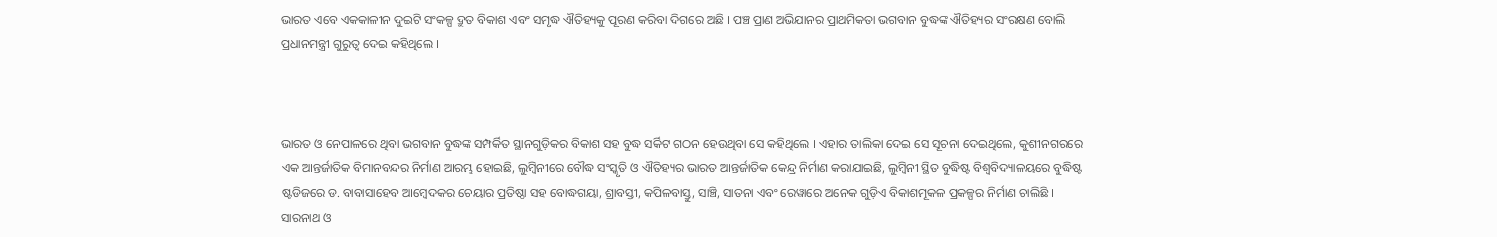ଭାରତ ଏବେ ଏକକାଳୀନ ଦୁଇଟି ସଂକଳ୍ପ ଦ୍ରୁତ ବିକାଶ ଏବଂ ସମୃଦ୍ଧ ଐତିହ୍ୟକୁ ପୂରଣ କରିବା ଦିଗରେ ଅଛି । ପଞ୍ଚ ପ୍ରାଣ ଅଭିଯାନର ପ୍ରାଥମିକତା ଭଗବାନ ବୁଦ୍ଧଙ୍କ ଐତିହ୍ୟର ସଂରକ୍ଷଣ ବୋଲି ପ୍ରଧାନମନ୍ତ୍ରୀ ଗୁରୁତ୍ୱ ଦେଇ କହିଥିଲେ ।



ଭାରତ ଓ ନେପାଳରେ ଥିବା ଭଗବାନ ବୁଦ୍ଧଙ୍କ ସମ୍ପର୍କିତ ସ୍ଥାନଗୁଡ଼ିକର ବିକାଶ ସହ ବୁଦ୍ଧ ସର୍କିଟ ଗଠନ ହେଉଥିବା ସେ କହିଥିଲେ । ଏହାର ତାଲିକା ଦେଇ ସେ ସୂଚନା ଦେଇଥିଲେ, କୁଶୀନଗରରେ ଏକ ଆନ୍ତର୍ଜାତିକ ବିମାନବନ୍ଦର ନିର୍ମାଣ ଆରମ୍ଭ ହୋଇଛି, ଲୁମ୍ବିନୀରେ ବୌଦ୍ଧ ସଂସ୍କୃତି ଓ ଐତିହ୍ୟର ଭାରତ ଆନ୍ତର୍ଜାତିକ କେନ୍ଦ୍ର ନିର୍ମାଣ କରାଯାଇଛି, ଲୁମ୍ବିନୀ ସ୍ଥିତ ବୁଦ୍ଧିଷ୍ଟ ବିଶ୍ୱବିଦ୍ୟାଳୟରେ ବୁଦ୍ଧିଷ୍ଟ ଷ୍ଟଡିଜରେ ଡ. ବାବାସାହେବ ଆମ୍ବେଦକର ଚେୟାର ପ୍ରତିଷ୍ଠା ସହ ବୋଦ୍ଧଗୟା, ଶ୍ରାବସ୍ତୀ, କପିଳବାସ୍ତୁ, ସାଞ୍ଚି, ସାତନା ଏବଂ ରେୱାରେ ଅନେକ ଗୁଡ଼ିଏ ବିକାଶମୂକଳ ପ୍ରକଳ୍ପର ନିର୍ମାଣ ଚାଲିଛି । ସାରନାଥ ଓ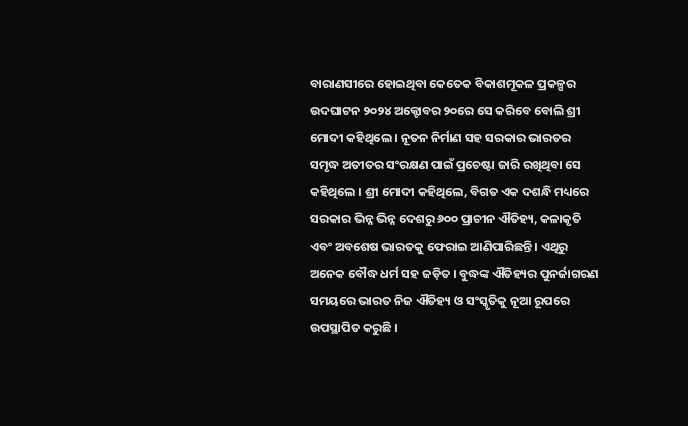ବାରାଣସୀରେ ହୋଇଥିବା କେତେକ ବିକାଶମୂକଳ ପ୍ରକଳ୍ପର ଉଦଘାଟନ ୨୦୨୪ ଅକ୍ଟୋବର ୨୦ରେ ସେ କରିବେ ବୋଲି ଶ୍ରୀ ମୋଦୀ କହିଥିଲେ । ନୂତନ ନିର୍ମାଣ ସହ ସରକାର ଭାରତର ସମୃଦ୍ଧ ଅତୀତର ସଂରକ୍ଷଣ ପାଇଁ ପ୍ରଚେଷ୍ଟା ଜାରି ରଖିଥିବା ସେ କହିଥିଲେ । ଶ୍ରୀ ମୋଦୀ କହିଥିଲେ, ବିଗତ ଏକ ଦଶନ୍ଧି ମଧ୍ୟରେ ସରକାର ଭିନ୍ନ ଭିନ୍ନ ଦେଶରୁ ୬୦୦ ପ୍ରାଚୀନ ଐତିହ୍ୟ, କଳାକୃତି ଏବଂ ଅବଶେଷ ଭାରତକୁ ଫେରାଇ ଆଣିପାରିଛନ୍ତି । ଏଥିରୁ ଅନେକ ବୌଦ୍ଧ ଧର୍ମ ସହ ଜଡ଼ିତ । ବୁଦ୍ଧଙ୍କ ଐତିହ୍ୟର ପୁନର୍ଜାଗରଣ ସମୟରେ ଭାରତ ନିଜ ଐତିହ୍ୟ ଓ ସଂସ୍କୃତିକୁ ନୂଆ ରୂପରେ ଉପସ୍ଥାପିତ କରୁଛି ।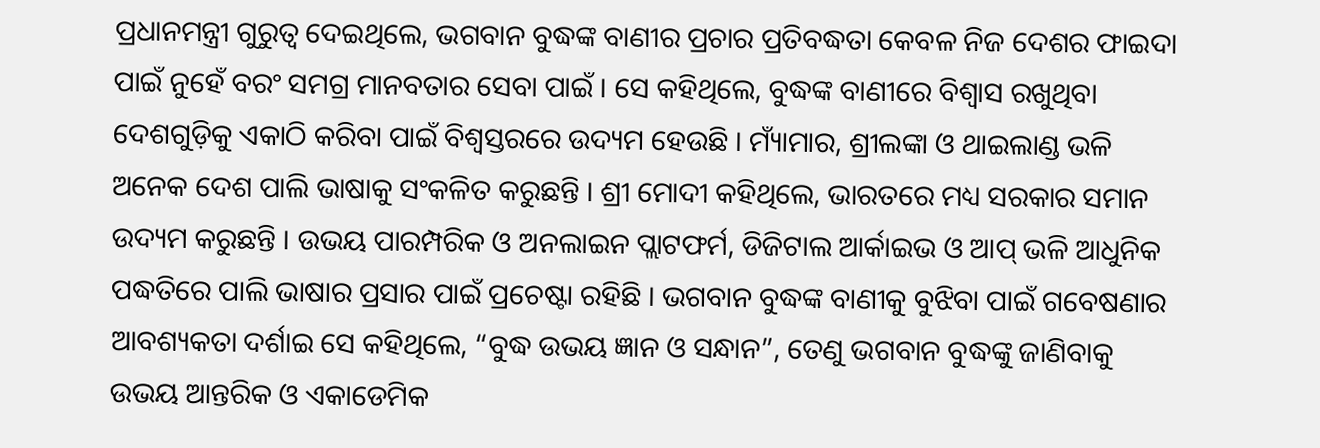ପ୍ରଧାନମନ୍ତ୍ରୀ ଗୁରୁତ୍ୱ ଦେଇଥିଲେ, ଭଗବାନ ବୁଦ୍ଧଙ୍କ ବାଣୀର ପ୍ରଚାର ପ୍ରତିବଦ୍ଧତା କେବଳ ନିଜ ଦେଶର ଫାଇଦା ପାଇଁ ନୁହେଁ ବରଂ ସମଗ୍ର ମାନବତାର ସେବା ପାଇଁ । ସେ କହିଥିଲେ, ବୁଦ୍ଧଙ୍କ ବାଣୀରେ ବିଶ୍ୱାସ ରଖୁଥିବା ଦେଶଗୁଡ଼ିକୁ ଏକାଠି କରିବା ପାଇଁ ବିଶ୍ୱସ୍ତରରେ ଉଦ୍ୟମ ହେଉଛି । ମ୍ୟାଁମାର, ଶ୍ରୀଲଙ୍କା ଓ ଥାଇଲାଣ୍ଡ ଭଳି ଅନେକ ଦେଶ ପାଲି ଭାଷାକୁ ସଂକଳିତ କରୁଛନ୍ତି । ଶ୍ରୀ ମୋଦୀ କହିଥିଲେ, ଭାରତରେ ମଧ୍ୟ ସରକାର ସମାନ ଉଦ୍ୟମ କରୁଛନ୍ତି । ଉଭୟ ପାରମ୍ପରିକ ଓ ଅନଲାଇନ ପ୍ଲାଟଫର୍ମ, ଡିଜିଟାଲ ଆର୍କାଇଭ ଓ ଆପ୍ ଭଳି ଆଧୁନିକ ପଦ୍ଧତିରେ ପାଲି ଭାଷାର ପ୍ରସାର ପାଇଁ ପ୍ରଚେଷ୍ଟା ରହିଛି । ଭଗବାନ ବୁଦ୍ଧଙ୍କ ବାଣୀକୁ ବୁଝିବା ପାଇଁ ଗବେଷଣାର ଆବଶ୍ୟକତା ଦର୍ଶାଇ ସେ କହିଥିଲେ, “ବୁଦ୍ଧ ଉଭୟ ଜ୍ଞାନ ଓ ସନ୍ଧାନ”, ତେଣୁ ଭଗବାନ ବୁଦ୍ଧଙ୍କୁ ଜାଣିବାକୁ ଉଭୟ ଆନ୍ତରିକ ଓ ଏକାଡେମିକ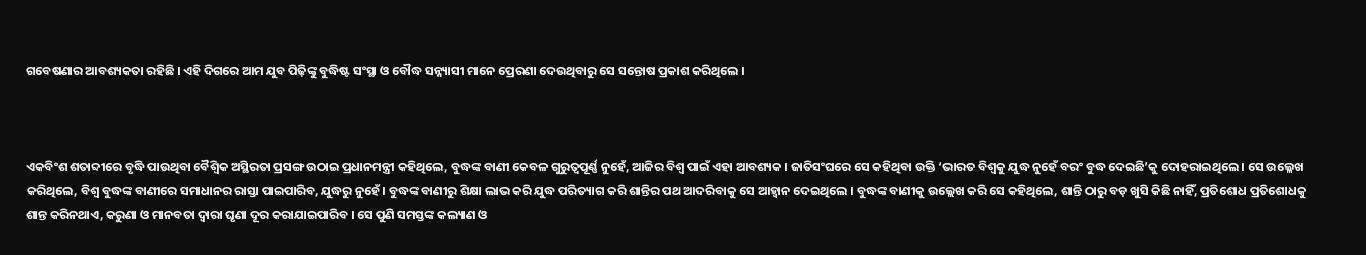ଗବେଷଣାର ଆବଶ୍ୟକତା ରହିଛି । ଏହି ଦିଗରେ ଆମ ଯୁବ ପିଢ଼ିଙ୍କୁ ବୁଦ୍ଧିଷ୍ଟ ସଂସ୍ଥା ଓ ବୌଦ୍ଧ ସନ୍ନ୍ୟାସୀ ମାନେ ପ୍ରେରଣା ଦେଉଥିବାରୁ ସେ ସନ୍ତୋଷ ପ୍ରକାଶ କରିଥିଲେ ।



ଏକବିଂଶ ଶତାବ୍ଦୀରେ ବୃଦ୍ଧି ପାଉଥିବା ବୈଶ୍ୱିକ ଅସ୍ଥିରତା ପ୍ରସଙ୍ଗ ଉଠାଇ ପ୍ରଧାନମନ୍ତ୍ରୀ କହିଥିଲେ, ବୁଦ୍ଧଙ୍କ ବାଣୀ କେବଳ ଗୁରୁତ୍ୱପୂର୍ଣ୍ଣ ନୁହେଁ, ଆଜିର ବିଶ୍ୱ ପାଇଁ ଏହା ଆବଶ୍ୟକ । ଜାତିସଂଘରେ ସେ କହିଥିବା ଉକ୍ତି ‘ଭାରତ ବିଶ୍ୱକୁ ଯୁଦ୍ଧ ନୁହେଁ ବରଂ ବୁଦ୍ଧ ଦେଇଛି’କୁ ଦୋହରାଇଥିଲେ । ସେ ଉଲ୍ଳେଖ କରିଥିଲେ, ବିଶ୍ୱ ବୁଦ୍ଧଙ୍କ ବାଣୀରେ ସମାଧାନର ରାସ୍ତା ପାଇପାରିବ, ଯୁଦ୍ଧରୁ ନୁହେଁ । ବୁଦ୍ଧଙ୍କ ବାଣୀରୁ ଶିକ୍ଷା ଲାଭ କରି ଯୁଦ୍ଧ ପରିତ୍ୟାଗ କରି ଶାନ୍ତିର ପଥ ଆଦରିବାକୁ ସେ ଆହ୍ୱାନ ଦେଇଥିଲେ । ବୁଦ୍ଧଙ୍କ ବାଣୀକୁ ଉଲ୍ଲେଖ କରି ସେ କହିଥିଲେ, ଶାନ୍ତି ଠାରୁ ବଡ଼ ଖୁସି କିଛି ନାହିଁ, ପ୍ରତିଶୋଧ ପ୍ରତିଶୋଧକୁ ଶାନ୍ତ କରିନଥାଏ, କରୁଣା ଓ ମାନବତା ଦ୍ୱାରା ଘୃଣା ଦୂର କରାଯାଇପାରିବ । ସେ ପୁଣି ସମସ୍ତଙ୍କ କଲ୍ୟାଣ ଓ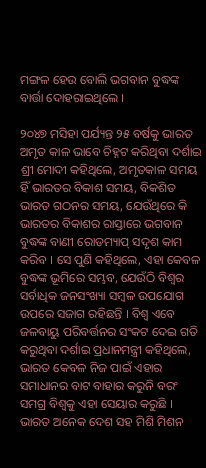ମଙ୍ଗଳ ହେଉ ବୋଲି ଭଗବାନ ବୁଦ୍ଧଙ୍କ ବାର୍ତ୍ତା ଦୋହରାଇଥିଲେ ।

୨୦୪୭ ମସିହା ପର୍ଯ୍ୟନ୍ତ ୨୫ ବର୍ଷକୁ ଭାରତ ଅମୃତ କାଳ ଭାବେ ଚିହ୍ନଟ କରିଥିବା ଦର୍ଶାଇ ଶ୍ରୀ ମୋଦୀ କହିଥିଲେ, ଅମୃତକାଳ ସମୟ ହିଁ ଭାରତର ବିକାଶ ସମୟ, ବିକଶିତ ଭାରତ ଗଠନର ସମୟ, ଯେଉଁଥିରେ କି ଭାରତର ବିକାଶର ରାସ୍ତାରେ ଭଗବାନ ବୁଦ୍ଧଙ୍କ ବାଣୀ ରୋଡମ୍ୟାପ୍ ସଦୃଶ କାମ କରିବ । ସେ ପୁଣି କହିଥିଲେ, ଏହା କେବଳ ବୁଦ୍ଧଙ୍କ ଭୂମିରେ ସମ୍ଭବ, ଯେଉଁଠି ବିଶ୍ୱର ସର୍ବାଧିକ ଜନସଂଖ୍ୟା ସମ୍ବଳ ଉପଯୋଗ ଉପରେ ସଜାଗ ରହିଛନ୍ତି । ବିଶ୍ୱ ଏବେ ଜଳବାୟୁ ପରିବର୍ତ୍ତନର ସଂକଟ ଦେଇ ଗତି କରୁଥିବା ଦର୍ଶାଇ ପ୍ରଧାନମନ୍ତ୍ରୀ କହିଥିଲେ, ଭାରତ କେବଳ ନିଜ ପାଇଁ ଏହାର ସମାଧାନର ବାଟ ବାହାର କରୁନି ବରଂ ସମଗ୍ର ବିଶ୍ୱକୁ ଏହା ସେୟାର କରୁଛି । ଭାରତ ଅନେକ ଦେଶ ସହ ମିଶି ମିଶନ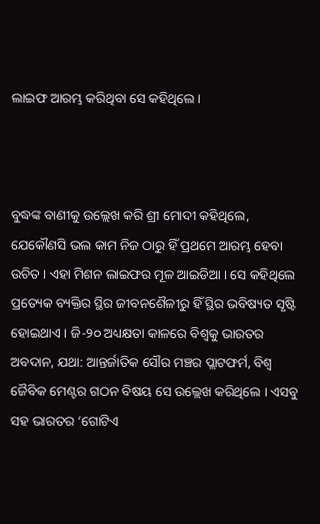ଲାଇଫ ଆରମ୍ଭ କରିଥିବା ସେ କହିଥିଲେ ।



ବୁଦ୍ଧଙ୍କ ବାଣୀକୁ ଉଲ୍ଲେଖ କରି ଶ୍ରୀ ମୋଦୀ କହିଥିଲେ, ଯେକୌଣସି ଭଲ କାମ ନିଜ ଠାରୁ ହିଁ ପ୍ରଥମେ ଆରମ୍ଭ ହେବା ଉଚିତ । ଏହା ମିଶନ ଲାଇଫର ମୂଳ ଆଇଡିଆ । ସେ କହିଥିଲେ ପ୍ରତ୍ୟେକ ବ୍ୟକ୍ତିର ସ୍ଥିର ଜୀବନଶୈଳୀରୁ ହିଁ ସ୍ଥିର ଭବିଷ୍ୟତ ସୃଷ୍ଟି ହୋଇଥାଏ । ଜି-୨୦ ଅଧ୍ୟକ୍ଷତା କାଳରେ ବିଶ୍ୱକୁ ଭାରତର ଅବଦାନ, ଯଥା: ଆନ୍ତର୍ଜାତିକ ସୌର ମଞ୍ଚର ପ୍ଲାଟଫର୍ମ, ବିଶ୍ୱ ଜୈବିକ ମେଣ୍ଟର ଗଠନ ବିଷୟ ସେ ଉଲ୍ଲେଖ କରିଥିଲେ । ଏସବୁ ସହ ଭାରତର ‘ଗୋଟିଏ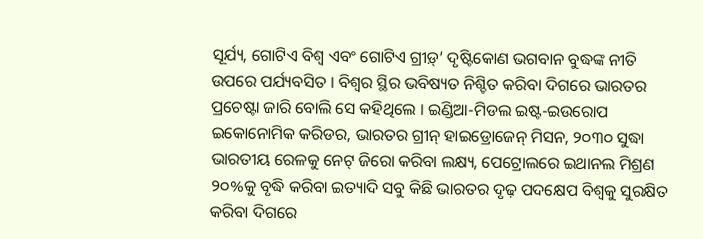ସୂର୍ଯ୍ୟ, ଗୋଟିଏ ବିଶ୍ୱ ଏବଂ ଗୋଟିଏ ଗ୍ରୀଡ଼୍‌’ ଦୃଷ୍ଟିକୋଣ ଭଗବାନ ବୁଦ୍ଧଙ୍କ ନୀତି ଉପରେ ପର୍ଯ୍ୟବସିତ । ବିଶ୍ୱର ସ୍ଥିର ଭବିଷ୍ୟତ ନିଶ୍ଚିତ କରିବା ଦିଗରେ ଭାରତର ପ୍ରଚେଷ୍ଟା ଜାରି ବୋଲି ସେ କହିଥିଲେ । ଇଣ୍ଡିଆ-ମିଡଲ ଇଷ୍ଟ-ଇଉରୋପ ଇକୋନୋମିକ କରିଡର, ଭାରତର ଗ୍ରୀନ୍ ହାଇଡ୍ରୋଜେନ୍ ମିସନ, ୨୦୩୦ ସୁଦ୍ଧା ଭାରତୀୟ ରେଳକୁ ନେଟ୍ ଜିରୋ କରିବା ଲକ୍ଷ୍ୟ, ପେଟ୍ରୋଲରେ ଇଥାନଲ ମିଶ୍ରଣ ୨୦%କୁ ବୃଦ୍ଧି କରିବା ଇତ୍ୟାଦି ସବୁ କିଛି ଭାରତର ଦୃଢ଼ ପଦକ୍ଷେପ ବିଶ୍ୱକୁ ସୁରକ୍ଷିତ କରିବା ଦିଗରେ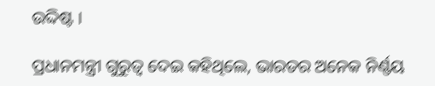ଉଦ୍ଦିଷ୍ଟ ।

ପ୍ରଧାନମନ୍ତ୍ରୀ ଗୁରୁତ୍ୱ ଦେଇ କହିଥିଲେ, ଭାରତର ଅନେକ ନିର୍ଣ୍ଣୟ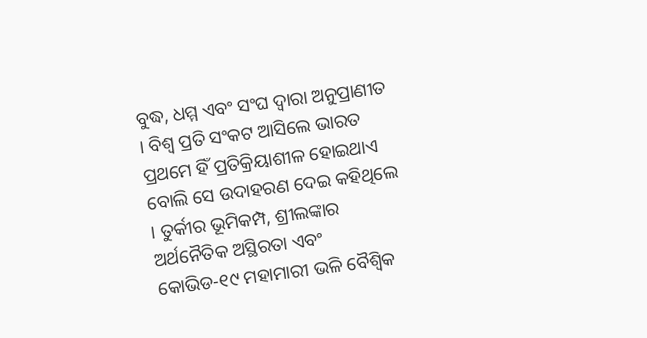ବୁଦ୍ଧ, ଧମ୍ମ ଏବଂ ସଂଘ ଦ୍ୱାରା ଅନୁପ୍ରାଣୀତ । ବିଶ୍ୱ ପ୍ରତି ସଂକଟ ଆସିଲେ ଭାରତ ପ୍ରଥମେ ହିଁ ପ୍ରତିକ୍ରିୟାଶୀଳ ହୋଇଥାଏ ବୋଲି ସେ ଉଦାହରଣ ଦେଇ କହିଥିଲେ । ତୁର୍କୀର ଭୂମିକମ୍ପ, ଶ୍ରୀଲଙ୍କାର ଅର୍ଥନୈତିକ ଅସ୍ଥିରତା ଏବଂ କୋଭିଡ-୧୯ ମହାମାରୀ ଭଳି ବୈଶ୍ୱିକ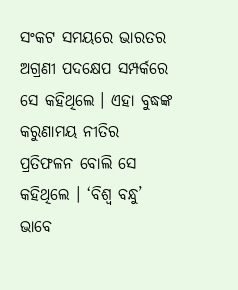ସଂକଟ ସମୟରେ ଭାରତର ଅଗ୍ରଣୀ ପଦକ୍ଷେପ ସମ୍ପର୍କରେ ସେ କହିଥିଲେ । ଏହା ବୁଦ୍ଧଙ୍କ କରୁଣାମୟ ନୀତିର ପ୍ରତିଫଳନ ବୋଲି ସେ କହିଥିଲେ । ‘ବିଶ୍ୱ ବନ୍ଧୁ’ ଭାବେ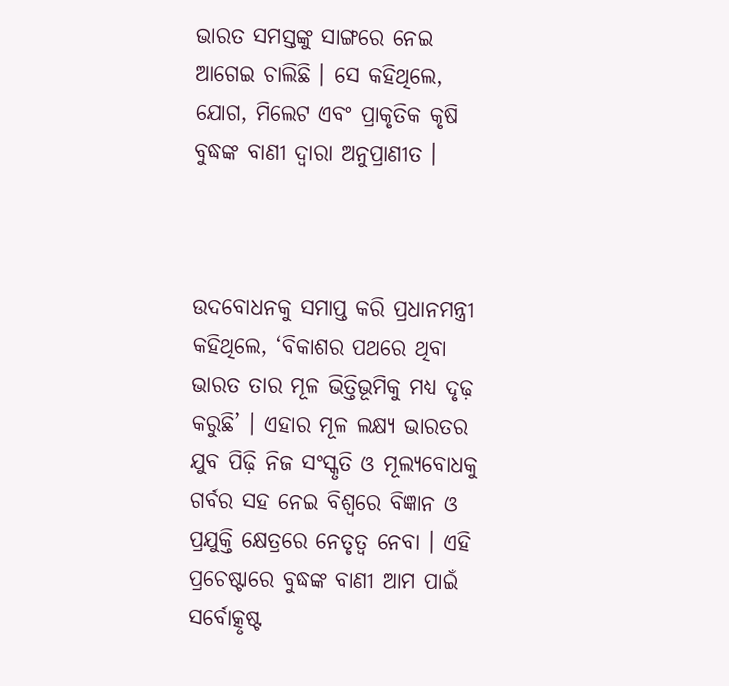ଭାରତ ସମସ୍ତଙ୍କୁ ସାଙ୍ଗରେ ନେଇ ଆଗେଇ ଚାଲିଛି । ସେ କହିଥିଲେ, ଯୋଗ, ମିଲେଟ ଏବଂ ପ୍ରାକୃତିକ କୃଷି ବୁଦ୍ଧଙ୍କ ବାଣୀ ଦ୍ୱାରା ଅନୁପ୍ରାଣୀତ ।



ଉଦବୋଧନକୁ ସମାପ୍ତ କରି ପ୍ରଧାନମନ୍ତ୍ରୀ କହିଥିଲେ, ‘ବିକାଶର ପଥରେ ଥିବା ଭାରତ ତାର ମୂଳ ଭିତ୍ତିଭୂମିକୁ ମଧ୍ୟ ଦୃଢ଼ କରୁଛି’ । ଏହାର ମୂଳ ଲକ୍ଷ୍ୟ ଭାରତର ଯୁବ ପିଢ଼ି ନିଜ ସଂସ୍କୃତି ଓ ମୂଲ୍ୟବୋଧକୁ ଗର୍ବର ସହ ନେଇ ବିଶ୍ୱରେ ବିଜ୍ଞାନ ଓ ପ୍ରଯୁକ୍ତି କ୍ଷେତ୍ରରେ ନେତୃତ୍ୱ ନେବା । ଏହି ପ୍ରଚେଷ୍ଟାରେ ବୁଦ୍ଧଙ୍କ ବାଣୀ ଆମ ପାଇଁ ସର୍ବୋତ୍କୃଷ୍ଟ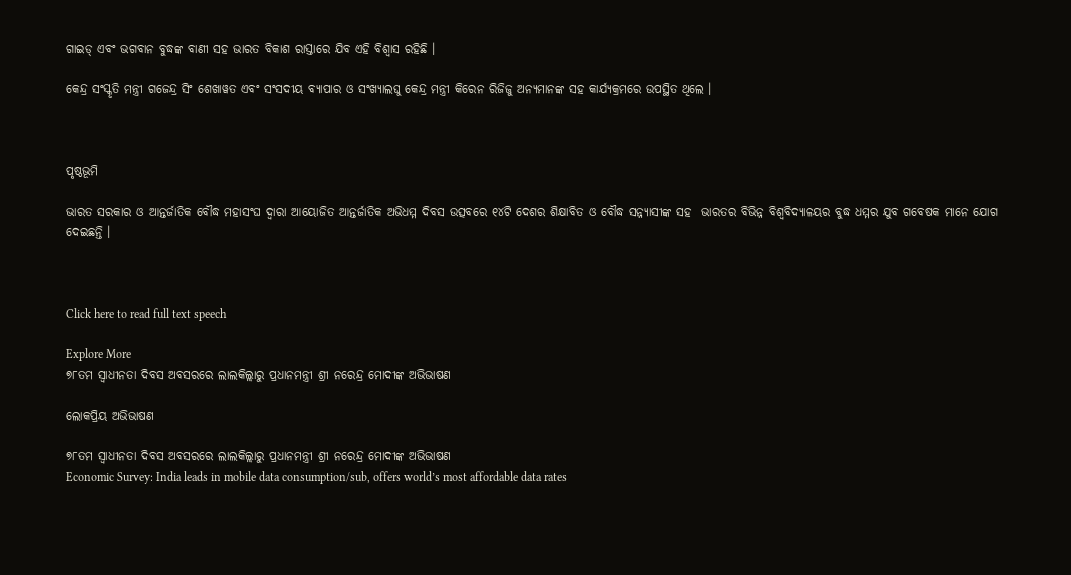ଗାଇଡ୍ ଏବଂ ଭଗବାନ ବୁଦ୍ଧଙ୍କ ବାଣୀ ସହ ଭାରତ ବିକାଶ ରାସ୍ତାରେ ଯିବ ଏହି ବିଶ୍ୱାସ ରହିଛି ।

କେନ୍ଦ୍ର ସଂସ୍କୃତି ମନ୍ତ୍ରୀ ଗଜେନ୍ଦ୍ର ସିଂ ଶେଖାୱତ ଏବଂ ସଂସଦୀୟ ବ୍ୟାପାର ଓ ସଂଖ୍ୟାଲଘୁ କେନ୍ଦ୍ର ମନ୍ତ୍ରୀ କିରେନ ରିଜିଜୁ ଅନ୍ୟମାନଙ୍କ ସହ କାର୍ଯ୍ୟକ୍ରମରେ ଉପସ୍ଥିତ ଥିଲେ ।



ପୃଷ୍ଠଭୂମି

ଭାରତ ସରକାର ଓ ଆନ୍ତର୍ଜାତିକ ବୌଦ୍ଧ ମହାସଂଘ ଦ୍ୱାରା ଆୟୋଜିତ ଆନ୍ତର୍ଜାତିକ ଅଭିଧମ୍ମ ଦିବସ ଉତ୍ସବରେ ୧୪ଟି ଦେଶର ଶିକ୍ଷାବିତ ଓ ବୌଦ୍ଧ ସନ୍ନ୍ୟାସୀଙ୍କ ସହ  ଭାରତର ବିଭିନ୍ନ ବିଶ୍ୱବିଦ୍ୟାଳୟର ବୁଦ୍ଧ ଧମ୍ମର ଯୁବ ଗବେଷକ ମାନେ ଯୋଗ ଦେଇଛନ୍ତି ।



Click here to read full text speech

Explore More
୭୮ତମ ସ୍ୱାଧୀନତା ଦିବସ ଅବସରରେ ଲାଲକିଲ୍ଲାରୁ ପ୍ରଧାନମନ୍ତ୍ରୀ ଶ୍ରୀ ନରେନ୍ଦ୍ର ମୋଦୀଙ୍କ ଅଭିଭାଷଣ

ଲୋକପ୍ରିୟ ଅଭିଭାଷଣ

୭୮ତମ ସ୍ୱାଧୀନତା ଦିବସ ଅବସରରେ ଲାଲକିଲ୍ଲାରୁ ପ୍ରଧାନମନ୍ତ୍ରୀ ଶ୍ରୀ ନରେନ୍ଦ୍ର ମୋଦୀଙ୍କ ଅଭିଭାଷଣ
Economic Survey: India leads in mobile data consumption/sub, offers world’s most affordable data rates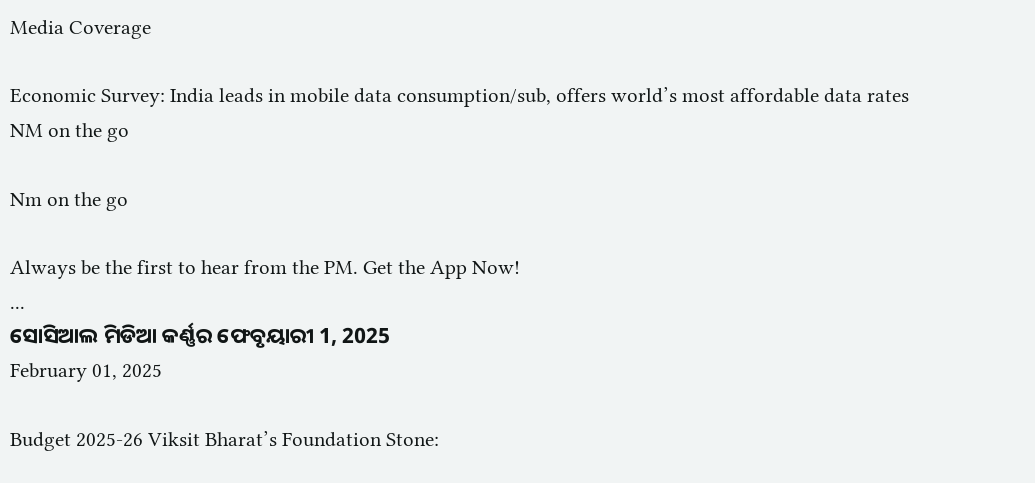Media Coverage

Economic Survey: India leads in mobile data consumption/sub, offers world’s most affordable data rates
NM on the go

Nm on the go

Always be the first to hear from the PM. Get the App Now!
...
ସୋସିଆଲ ମିଡିଆ କର୍ଣ୍ଣର ଫେବୃୟାରୀ 1, 2025
February 01, 2025

Budget 2025-26 Viksit Bharat’s Foundation Stone: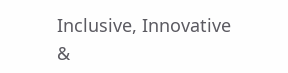Inclusive, Innovative &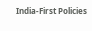India-First Policies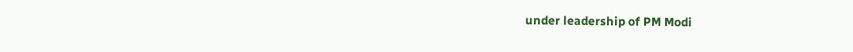under leadership of PM Modi